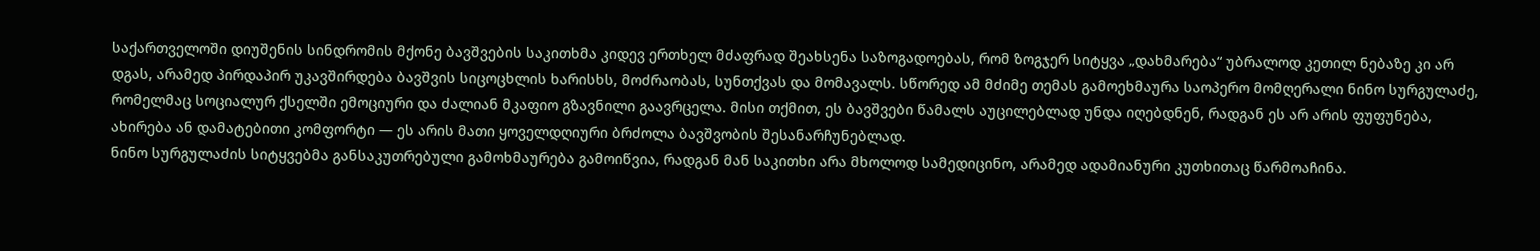საქართველოში დიუშენის სინდრომის მქონე ბავშვების საკითხმა კიდევ ერთხელ მძაფრად შეახსენა საზოგადოებას, რომ ზოგჯერ სიტყვა „დახმარება“ უბრალოდ კეთილ ნებაზე კი არ დგას, არამედ პირდაპირ უკავშირდება ბავშვის სიცოცხლის ხარისხს, მოძრაობას, სუნთქვას და მომავალს. სწორედ ამ მძიმე თემას გამოეხმაურა საოპერო მომღერალი ნინო სურგულაძე, რომელმაც სოციალურ ქსელში ემოციური და ძალიან მკაფიო გზავნილი გაავრცელა. მისი თქმით, ეს ბავშვები წამალს აუცილებლად უნდა იღებდნენ, რადგან ეს არ არის ფუფუნება, ახირება ან დამატებითი კომფორტი — ეს არის მათი ყოველდღიური ბრძოლა ბავშვობის შესანარჩუნებლად.
ნინო სურგულაძის სიტყვებმა განსაკუთრებული გამოხმაურება გამოიწვია, რადგან მან საკითხი არა მხოლოდ სამედიცინო, არამედ ადამიანური კუთხითაც წარმოაჩინა.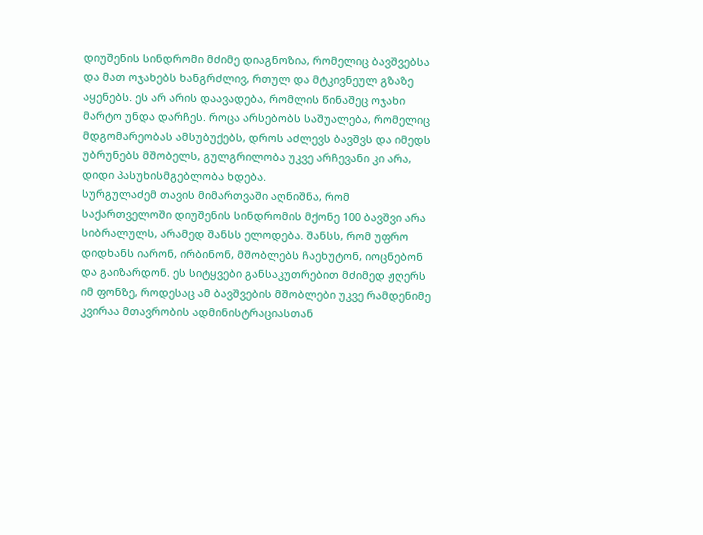დიუშენის სინდრომი მძიმე დიაგნოზია, რომელიც ბავშვებსა და მათ ოჯახებს ხანგრძლივ, რთულ და მტკივნეულ გზაზე აყენებს. ეს არ არის დაავადება, რომლის წინაშეც ოჯახი მარტო უნდა დარჩეს. როცა არსებობს საშუალება, რომელიც მდგომარეობას ამსუბუქებს, დროს აძლევს ბავშვს და იმედს უბრუნებს მშობელს, გულგრილობა უკვე არჩევანი კი არა, დიდი პასუხისმგებლობა ხდება.
სურგულაძემ თავის მიმართვაში აღნიშნა, რომ საქართველოში დიუშენის სინდრომის მქონე 100 ბავშვი არა სიბრალულს, არამედ შანსს ელოდება. შანსს, რომ უფრო დიდხანს იარონ, ირბინონ, მშობლებს ჩაეხუტონ, იოცნებონ და გაიზარდონ. ეს სიტყვები განსაკუთრებით მძიმედ ჟღერს იმ ფონზე, როდესაც ამ ბავშვების მშობლები უკვე რამდენიმე კვირაა მთავრობის ადმინისტრაციასთან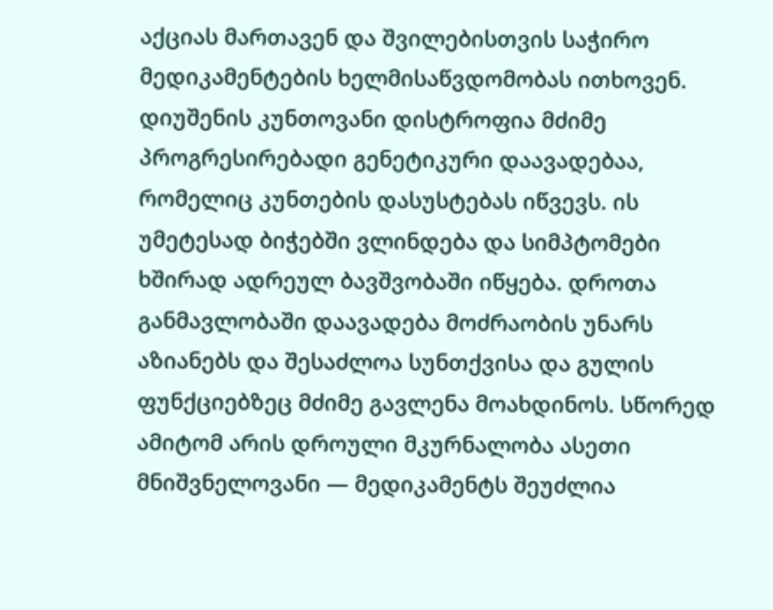აქციას მართავენ და შვილებისთვის საჭირო მედიკამენტების ხელმისაწვდომობას ითხოვენ.
დიუშენის კუნთოვანი დისტროფია მძიმე პროგრესირებადი გენეტიკური დაავადებაა, რომელიც კუნთების დასუსტებას იწვევს. ის უმეტესად ბიჭებში ვლინდება და სიმპტომები ხშირად ადრეულ ბავშვობაში იწყება. დროთა განმავლობაში დაავადება მოძრაობის უნარს აზიანებს და შესაძლოა სუნთქვისა და გულის ფუნქციებზეც მძიმე გავლენა მოახდინოს. სწორედ ამიტომ არის დროული მკურნალობა ასეთი მნიშვნელოვანი — მედიკამენტს შეუძლია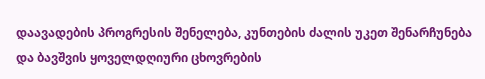დაავადების პროგრესის შენელება, კუნთების ძალის უკეთ შენარჩუნება და ბავშვის ყოველდღიური ცხოვრების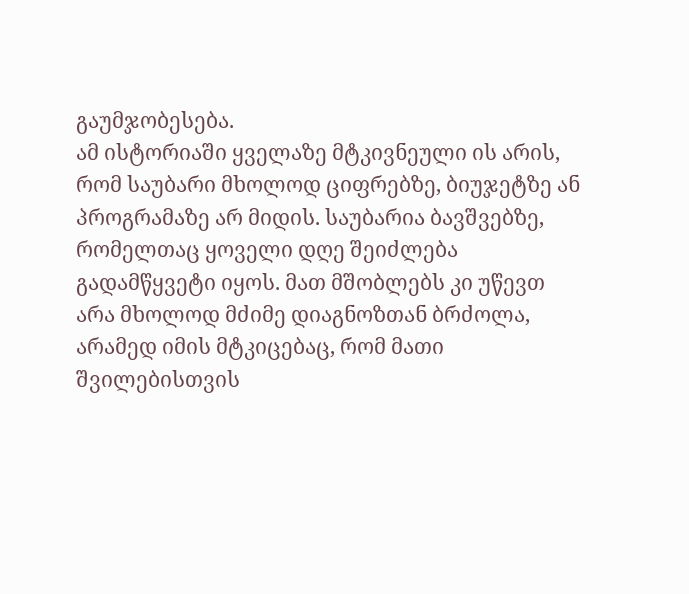გაუმჯობესება.
ამ ისტორიაში ყველაზე მტკივნეული ის არის, რომ საუბარი მხოლოდ ციფრებზე, ბიუჯეტზე ან პროგრამაზე არ მიდის. საუბარია ბავშვებზე, რომელთაც ყოველი დღე შეიძლება გადამწყვეტი იყოს. მათ მშობლებს კი უწევთ არა მხოლოდ მძიმე დიაგნოზთან ბრძოლა, არამედ იმის მტკიცებაც, რომ მათი შვილებისთვის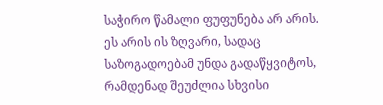საჭირო წამალი ფუფუნება არ არის. ეს არის ის ზღვარი, სადაც საზოგადოებამ უნდა გადაწყვიტოს, რამდენად შეუძლია სხვისი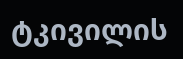ტკივილის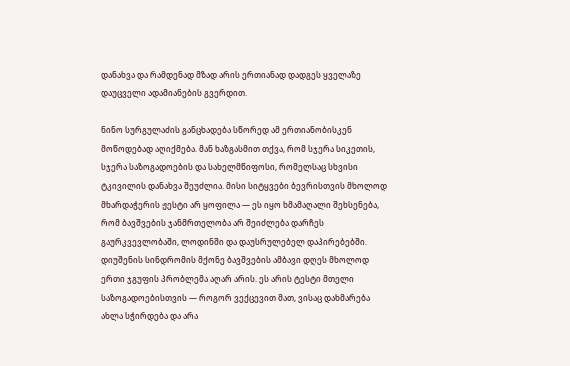დანახვა და რამდენად მზად არის ერთიანად დადგეს ყველაზე დაუცველი ადამიანების გვერდით.

ნინო სურგულაძის განცხადება სწორედ ამ ერთიანობისკენ მოწოდებად აღიქმება. მან ხაზგასმით თქვა, რომ სჯერა სიკეთის, სჯერა საზოგადოების და სახელმწიფოსი, რომელსაც სხვისი ტკივილის დანახვა შეუძლია. მისი სიტყვები ბევრისთვის მხოლოდ მხარდაჭერის ჟესტი არ ყოფილა — ეს იყო ხმამაღალი შეხსენება, რომ ბავშვების ჯანმრთელობა არ შეიძლება დარჩეს გაურკვევლობაში, ლოდინში და დაუსრულებელ დაპირებებში.
დიუშენის სინდრომის მქონე ბავშვების ამბავი დღეს მხოლოდ ერთი ჯგუფის პრობლემა აღარ არის. ეს არის ტესტი მთელი საზოგადოებისთვის — როგორ ვექცევით მათ, ვისაც დახმარება ახლა სჭირდება და არა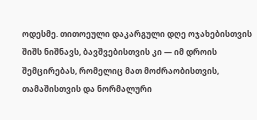ოდესმე. თითოეული დაკარგული დღე ოჯახებისთვის შიშს ნიშნავს, ბავშვებისთვის კი — იმ დროის შემცირებას, რომელიც მათ მოძრაობისთვის, თამაშისთვის და ნორმალური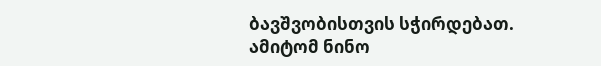ბავშვობისთვის სჭირდებათ. ამიტომ ნინო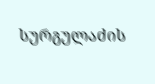სურგულაძის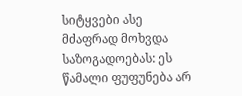სიტყვები ასე მძაფრად მოხვდა საზოგადოებას: ეს წამალი ფუფუნება არ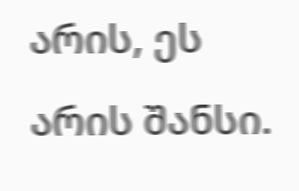არის, ეს არის შანსი.